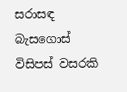සරාසඳ බැසගොස් විසිපස් වසරකි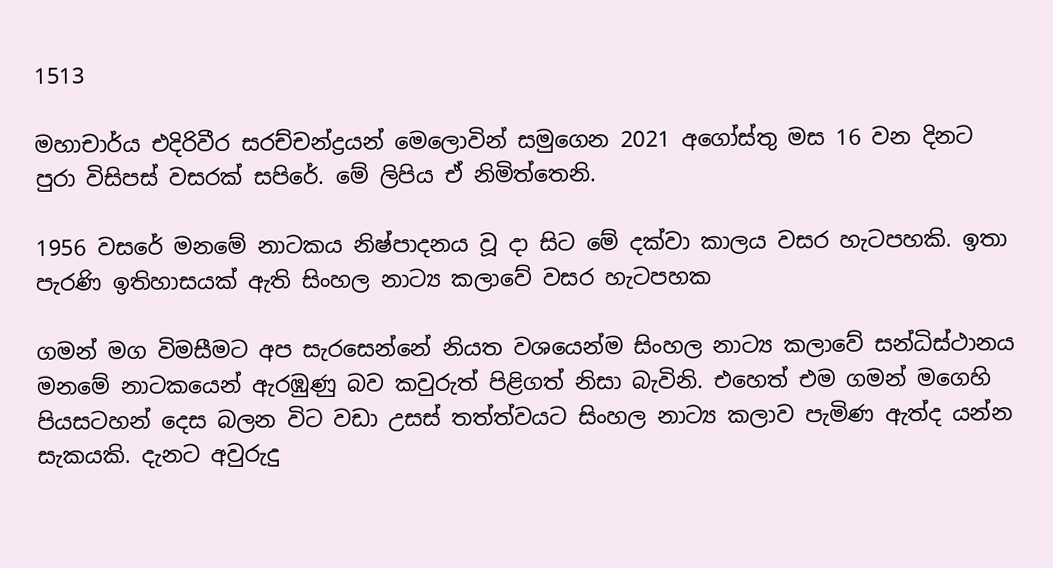1513

මහාචාර්ය එදිරිවීර සරච්චන්ද්‍රයන් මෙලොවින් සමුගෙන 2021 අගෝස්තු මස 16 වන දිනට පුරා විසිපස් වසරක් සපිරේ. මේ ලිපිය ඒ නිමිත්තෙනි.

1956 වසරේ මනමේ නාටකය නිෂ්පාදනය වූ දා සිට මේ දක්වා කාලය වසර හැටපහකි. ඉතා පැරණි ඉතිහාසයක් ඇති සිංහල නාට්‍ය කලාවේ වසර හැටපහක

ගමන් මග විමසීමට අප සැරසෙන්නේ නියත වශයෙන්ම සිංහල නාට්‍ය කලාවේ සන්ධිස්ථානය මනමේ නාටකයෙන් ඇරඹුණු බව කවුරුත් පිළිගත් නිසා බැවිනි. එහෙත් එම ගමන් මගෙහි පියසටහන් දෙස බලන විට වඩා උසස් තත්ත්වයට සිංහල නාට්‍ය කලාව පැමිණ ඇත්ද යන්න සැකයකි. දැනට අවුරුදු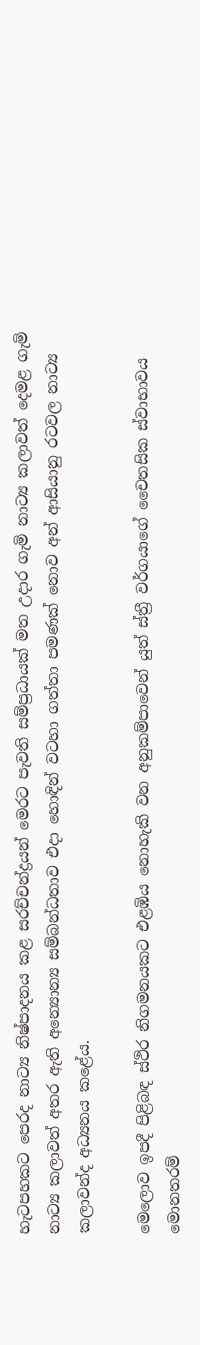හැටපහකට පෙරද නාට්‍ය නිෂ්පාදනය කළ සරච්චන්ද්‍රයන් මෙරට පැවති සම්ප්‍රධායක් මත උදාර ගැමි නාට්‍ය කලාවත් දෙමළ ගැමි නාට්‍ය කලාවත් අතර ඇති අන්‍යොන්‍ය සම්බන්ධතාව එදා හොඳින් වටහා ගත්තා පමණක් නොව අන් ආසියානු රටවල නාට්‍ය කලාවන්ද අධ්‍යනය කළේය.

මෙලොව ඉපදී පිළිබඳ ස්ථිර නිගමනයකට එළඹිය නොහැකි වන අනුකම්පාවෙන් යුත් ස්ත්‍රී වර්ගයාගේ චෛතසික ස්වාභාවය මොනතරම්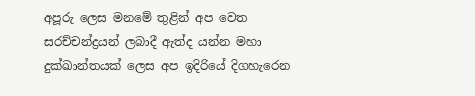අපූරු ලෙස මනමේ තුළින් අප වෙත සරච්චන්ද්‍රයන් ලබාදී ඇත්ද යන්න මහා දුක්ඛාන්තයක් ලෙස අප ඉදිරියේ දිගහැරෙන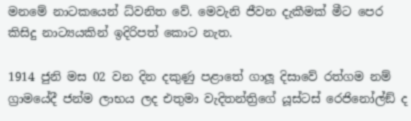මනමේ නාටකයෙන් ධ්වනිත වේ. මෙවැනි ජීවන දැකීමක් මීට පෙර කිසිදු නාට්‍යයකින් ඉදිරිපත් කොට නැත.

1914 ජුනි මස 02 වන දින දකුණු පළාතේ ගාලූ දිසාවේ රත්ගම නම් ග්‍රාමයේදී ජන්ම ලාභය ලද එතුමා වැදිතන්ත්‍රිගේ යූස්ටස් රෙජිනෝල්ඞ් ද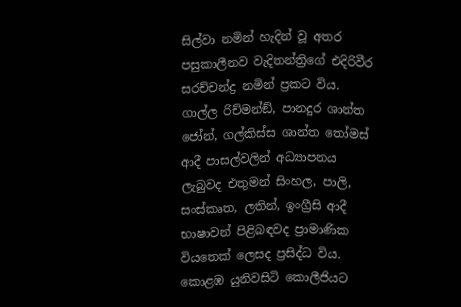සිල්වා නමින් හැදින් වූ අතර පසුකාලීනව වැදිතන්ත්‍රිගේ එදිරිවීර සරච්චන්ද්‍ර නමින් ප්‍රකට විය. ගාල්ල රිච්මන්ඞ්, පානදුර ශාන්ත ජෝන්, ගල්කිස්ස ශාන්ත තෝමස් ආදී පාසල්වලින් අධ්‍යාපනය ලැබුවද එතුමන් සිංහල, පාලි, සංස්කෘත, ලතින්, ඉංග්‍රීසි ආදී භාෂාවන් පිළිබඳවද ප්‍රාමාණික වියතෙක් ලෙසද ප්‍රසිද්ධ විය. කොළඹ යුනිවසිටි කොලීජියට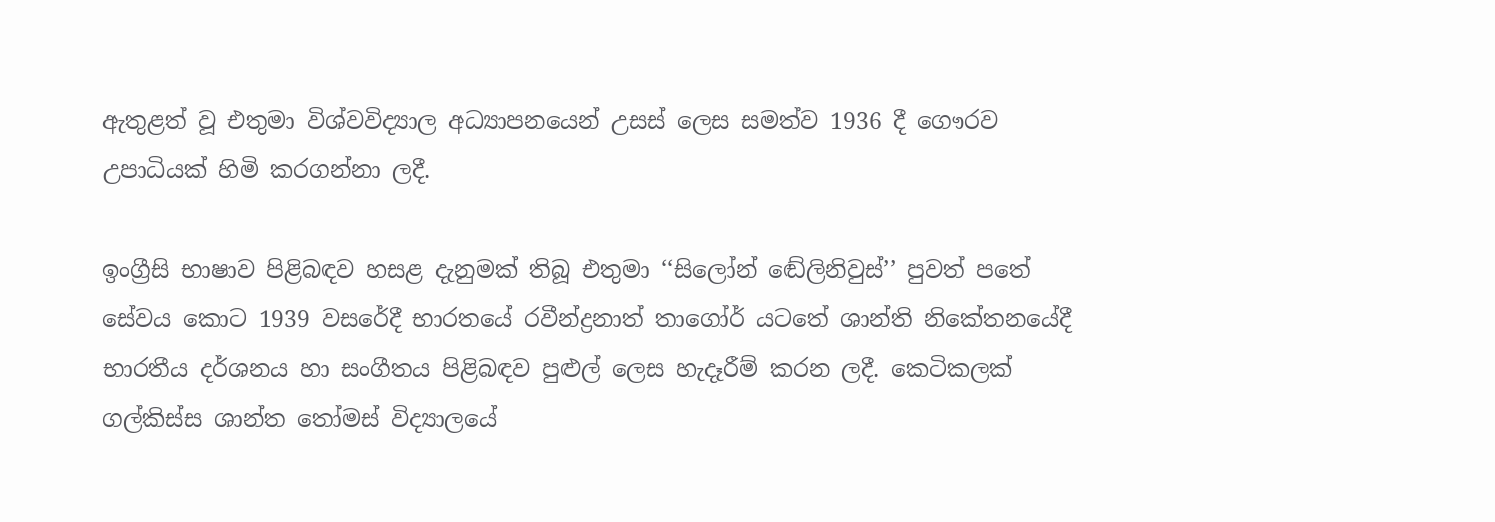ඇතුළත් වූ එතුමා විශ්වවිද්‍යාල අධ්‍යාපනයෙන් උසස් ලෙස සමත්ව 1936 දී ගෞරව උපාධියක් හිමි කරගන්නා ලදී.

ඉංග්‍රීසි භාෂාව පිළිබඳව හසළ දැනුමක් තිබූ එතුමා ‘‘සිලෝන් ඬේලිනිවුස්’’ පුවත් පතේ සේවය කොට 1939 වසරේදී භාරතයේ රවීන්ද්‍රනාත් තාගෝර් යටතේ ශාන්ති නිකේතනයේදී භාරතීය දර්ශනය හා සංගීතය පිළිබඳව පුළුල් ලෙස හැදෑරීම් කරන ලදී. කෙටිකලක් ගල්කිස්ස ශාන්ත තෝමස් විද්‍යාලයේ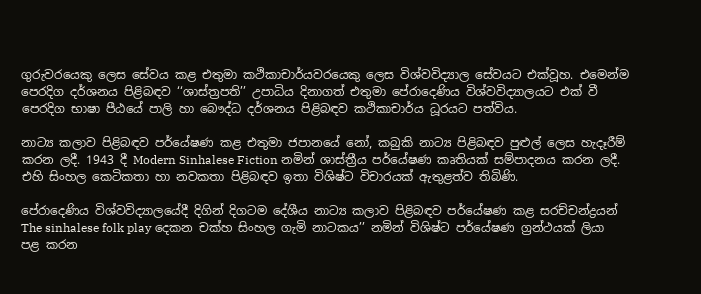ගුරුවරයෙකු ලෙස සේවය කළ එතුමා කථිකාචාර්යවරයෙකු ලෙස විශ්වවිද්‍යාල සේවයට එක්වූහ. එමෙන්ම පෙරදිග දර්ශනය පිළිබඳව ‘‘ශාස්ත්‍රපති’’ උපාධිය දිනාගත් එතුමා පේරාදෙණිය විශ්වවිද්‍යාලයට එක් වී පෙරදිග භාෂා පීඨයේ පාලි හා බෞද්ධ දර්ශනය පිළිබඳව කථිකාචාර්ය ධූරයට පත්විය.

නාට්‍ය කලාව පිළිබඳව පර්යේෂණ කළ එතුමා ජපානයේ නෝ, කබුකි නාට්‍ය පිළිබඳව පුළුල් ලෙස හැදෑරීම් කරන ලදී. 1943 දී Modern Sinhalese Fiction නමින් ශාස්ත්‍රීය පර්යේෂණ කෘතියක් සම්පාදනය කරන ලදී. එහි සිංහල කෙටිකතා හා නවකතා පිළිබඳව ඉතා විශිෂ්ට විචාරයක් ඇතුළත්ව තිබිණි.

පේරාදෙණිය විශ්වවිද්‍යාලයේදී දිගින් දිගටම දේශීය නාට්‍ය කලාව පිළිබඳව පර්යේෂණ කළ සරච්චන්ද්‍රයන් The sinhalese folk play දෙකන චක්හ සිංහල ගැමි නාටකය’’ නමින් විශිෂ්ට පර්යේෂණ ග්‍රන්ථයක් ලියා පළ කරන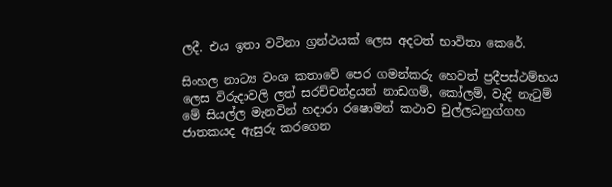ලදී. එය ඉතා වටිනා ග්‍රන්ථයක් ලෙස අදටත් භාවිතා කෙරේ.

සිංහල නාට්‍ය වංශ කතාවේ පෙර ගමන්කරු හෙවත් ප්‍රදීපස්ථම්භය ලෙස විරුදාවලි ලත් සරච්චන්ද්‍රයන් නාඩගම්, කෝලම්, වැදි නැටුම් මේ සියල්ල මැනවින් හදාරා රෂොමන් කථාව චුල්ලධනුග්ගහ ජාතකයද ඇසුරු කරගෙන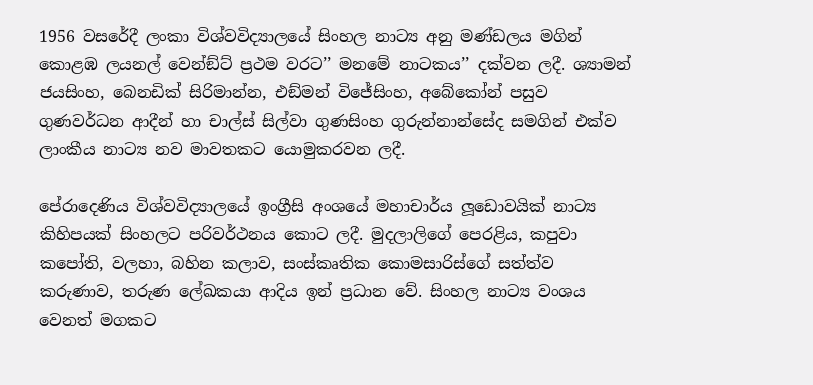1956 වසරේදී ලංකා විශ්වවිද්‍යාලයේ සිංහල නාට්‍ය අනු මණ්ඩලය මගින් කොළඹ ලයනල් වෙන්ඞ්ට් ප්‍රථම වරට’’ මනමේ නාටකය’’ දක්වන ලදී. ශ්‍යාමන් ජයසිංහ, බෙනඩික් සිරිමාන්න, එඞ්මන් විජේසිංහ, අබේකෝන් පසුව ගුණවර්ධන ආදීන් හා චාල්ස් සිල්වා ගුණසිංහ ගුරුන්නාන්සේද සමගින් එක්ව ලාංකීය නාට්‍ය නව මාවතකට යොමුකරවන ලදී.

පේරාදෙණිය විශ්වවිද්‍යාලයේ ඉංග්‍රීසි අංශයේ මහාචාර්ය ලූඩොවයික් නාට්‍ය කිහිපයක් සිංහලට පරිවර්ථනය කොට ලදී. මුදලාලිගේ පෙරළිය, කපුවා කපෝති, වලහා, බහින කලාව, සංස්කෘතික කොමසාරිස්ගේ සත්ත්ව කරුණාව, තරුණ ලේඛකයා ආදිය ඉන් ප්‍රධාන වේ. සිංහල නාට්‍ය වංශය වෙනත් මගකට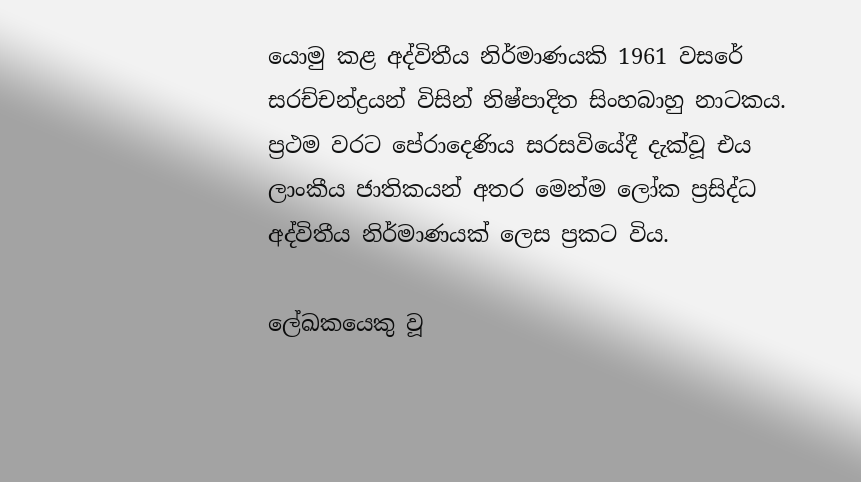යොමු කළ අද්විතීය නිර්මාණයකි 1961 වසරේ සරච්චන්ද්‍රයන් විසින් නිෂ්පාදිත සිංහබාහු නාටකය. ප්‍රථම වරට පේරාදෙණිය සරසවියේදී දැක්වූ එය ලාංකීය ජාතිකයන් අතර මෙන්ම ලෝක ප්‍රසිද්ධ අද්විතීය නිර්මාණයක් ලෙස ප්‍රකට විය.

ලේඛකයෙකු වූ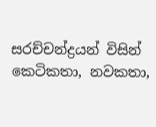සරච්චන්ද්‍රයන් විසින් කෙටිකතා, නවකතා,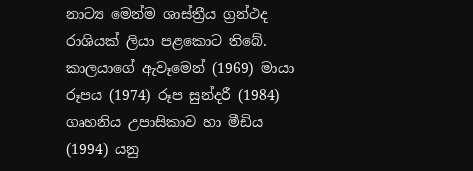නාට්‍ය මෙන්ම ශාස්ත්‍රීය ග්‍රන්ථද රාශියක් ලියා පළකොට තිබේ. කාලයාගේ ඇවෑමෙන් (1969) මායා රූපය (1974) රූප සුන්දරී (1984) ගෘහනිය උපාසිකාව හා මීඩිය (1994) යනු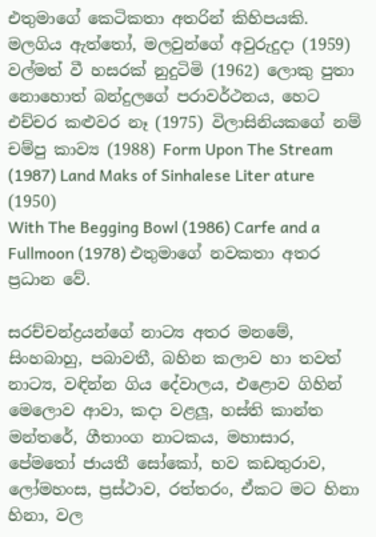එතුමාගේ කෙටිකතා අතරින් කිහිපයකි. මලගිය ඇත්තෝ, මලවුන්ගේ අවුරුදුදා (1959) වල්මත් වී හසරක් නුදුටිමි (1962) ලොකු පුතා නොහොත් බන්දුලගේ පරාවර්ථනය, හෙට එච්චර කළුවර නෑ (1975) විලාසිනියකගේ නම් චම්පු කාව්‍ය (1988) Form Upon The Stream (1987) Land Maks of Sinhalese Liter ature (1950)
With The Begging Bowl (1986) Carfe and a Fullmoon (1978) එතුමාගේ නවකතා අතර ප්‍රධාන වේ.

සරච්චන්ද්‍රයන්ගේ නාට්‍ය අතර මනමේ, සිංහබාහු, පබාවතී, බහින කලාව හා තවත් නාට්‍ය, වඳින්න ගිය දේවාලය, එළොව ගිහින් මෙලොව ආවා, කදා වළලූ, හස්ති කාන්ත මන්තරේ, ගීතාංග නාටකය, මහාසාර, පේමතෝ ජායතී සෝකෝ, භව කඩතුරාව, ලෝමහංස, ප්‍රස්ථාව, රත්තරං, ඒකට මට හිනා හිනා, වල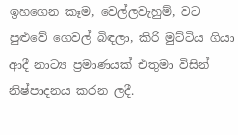ඉහගෙන කෑම, වෙල්ලවැහුම්, වට පුළුවේ ගෙවල් බිඳලා, කිරි මුට්ටිය ගියා ආදී නාට්‍ය ප්‍රමාණයක් එතුමා විසින් නිෂ්පාදනය කරන ලදී.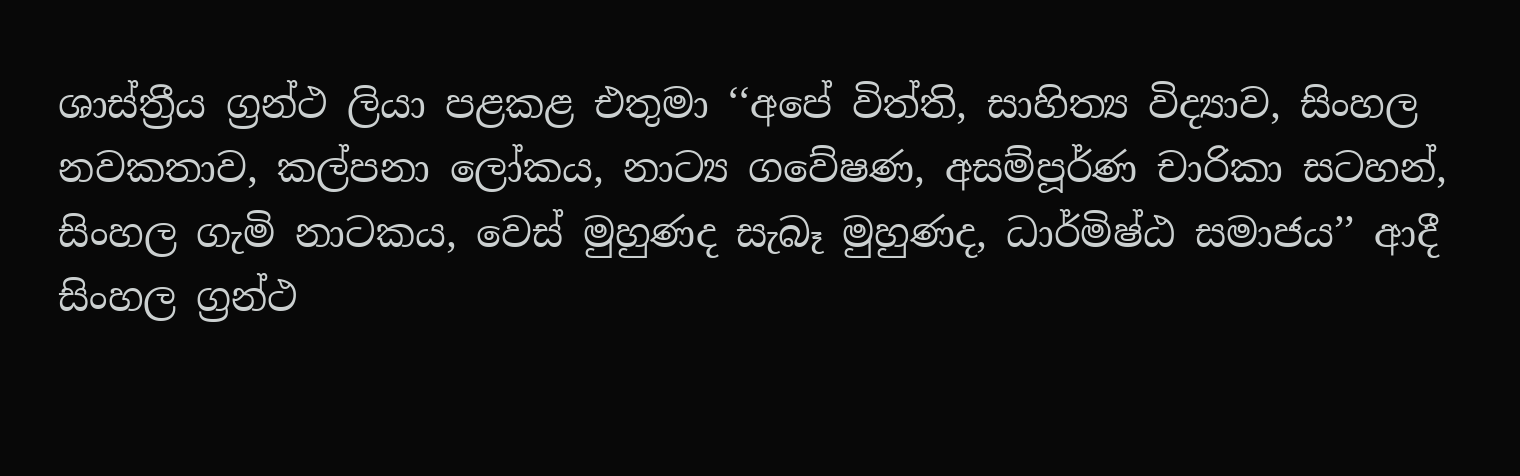ශාස්ත්‍රීය ග්‍රන්ථ ලියා පළකළ එතුමා ‘‘අපේ විත්ති, සාහිත්‍ය විද්‍යාව, සිංහල නවකතාව, කල්පනා ලෝකය, නාට්‍ය ගවේෂණ, අසම්පූර්ණ චාරිකා සටහන්, සිංහල ගැමි නාටකය, වෙස් මුහුණද සැබෑ මුහුණද, ධාර්මිෂ්ඨ සමාජය’’ ආදී සිංහල ග්‍රන්ථ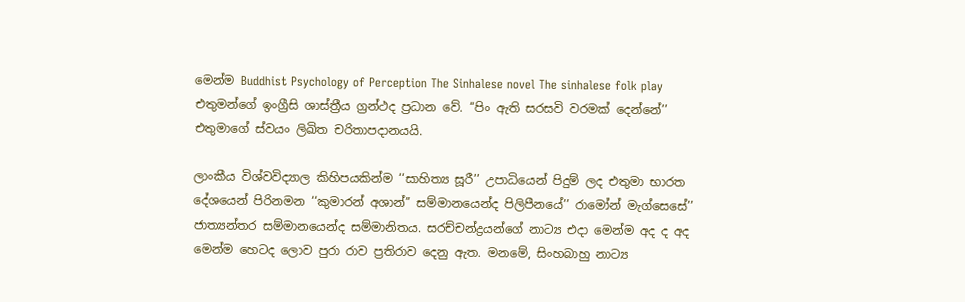මෙන්ම Buddhist Psychology of Perception The Sinhalese novel The sinhalese folk play එතුමන්ගේ ඉංග්‍රීසි ශාස්ත්‍රීය ග්‍රන්ථද ප්‍රධාන වේ. ‘‘පිං ඇති සරසවි වරමක් දෙන්නේ’’ එතුමාගේ ස්වයං ලිඛිත චරිතාපදානයයි.

ලාංකීය විශ්වවිද්‍යාල කිහිපයකින්ම ‘‘සාහිත්‍ය සූරී’’ උපාධියෙන් පිදුම් ලද එතුමා භාරත දේශයෙන් පිරිනමන ‘‘කුමාරන් අශාන්’’ සම්මානයෙන්ද පිලිපීනයේ’’ රාමෝන් මැග්සෙසේ’’ ජාත්‍යන්තර සම්මානයෙන්ද සම්මානිතය. සරච්චන්ද්‍රයන්ගේ නාට්‍ය එදා මෙන්ම අද ද අද මෙන්ම හෙටද ලොව පුරා රාව ප්‍රතිරාව දෙනු ඇත. මනමේ, සිංහබාහු නාට්‍ය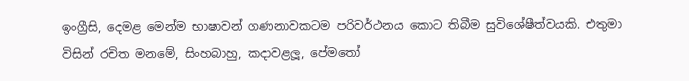ඉංග්‍රීසි, දෙමළ මෙන්ම භාෂාවන් ගණනාවකටම පරිවර්ථනය කොට තිබීම සුවිශේෂීත්වයකි. එතුමා විසින් රචිත මනමේ, සිංහබාහු, කදාවළලූ, පේමතෝ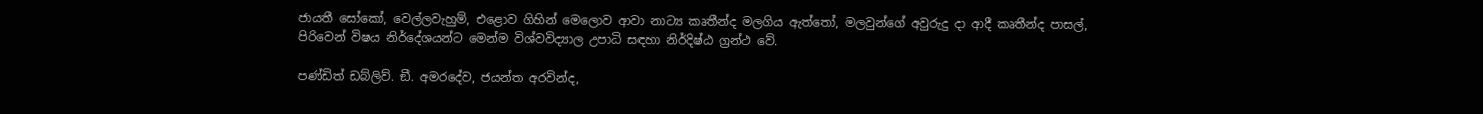ජායතී සෝකෝ, වෙල්ලවැහුම්, එළොව ගිහින් මෙලොව ආවා නාට්‍ය කෘතීන්ද මලගිය ඇත්තෝ, මලවුන්ගේ අවුරුදු දා ආදී කෘතීන්ද පාසල්, පිරිවෙන් විෂය නිර්දේශයන්ට මෙන්ම විශ්වවිද්‍යාල උපාධි සඳහා නිර්දිෂ්ඨ ග්‍රන්ථ වේ.

පණ්ඩිත් ඩබ්ලිව්. ඞී. අමරදේව, ජයන්ත අරවින්ද,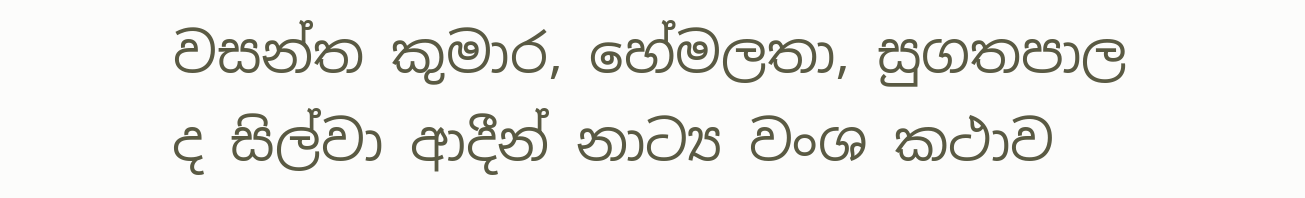වසන්ත කුමාර, හේමලතා, සුගතපාල ද සිල්වා ආදීන් නාට්‍ය වංශ කථාව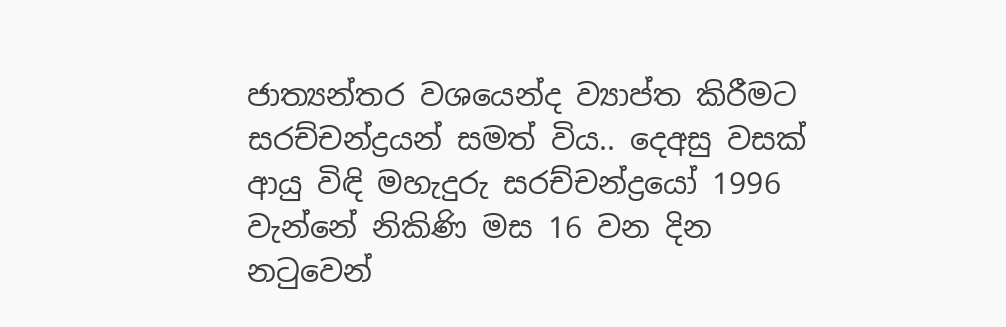ජාත්‍යන්තර වශයෙන්ද ව්‍යාප්ත කිරීමට සරච්චන්ද්‍රයන් සමත් විය.. දෙඅසු වසක් ආයු විඳි මහැදුරු සරච්චන්ද්‍රයෝ 1996 වැන්නේ නිකිණි මස 16 වන දින නටුවෙන්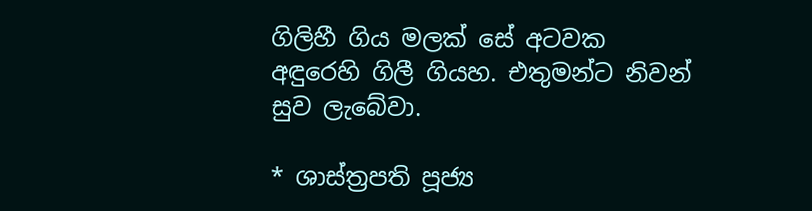ගිලිහී ගිය මලක් සේ අටවක අඳුරෙහි ගිලී ගියහ. එතුමන්ට නිවන් සුව ලැබේවා.

* ශාස්ත්‍රපති පූජ්‍ය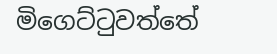මිගෙට්ටුවත්තේ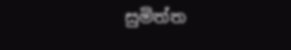සුමිත්ත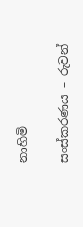නාහිමි

සංස්කරණය – රුවන්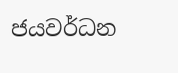ජයවර්ධන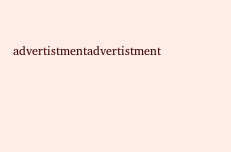advertistmentadvertistment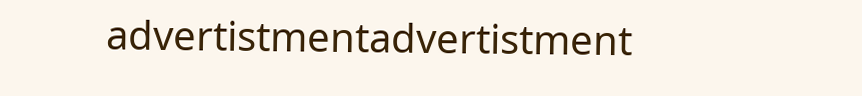advertistmentadvertistment